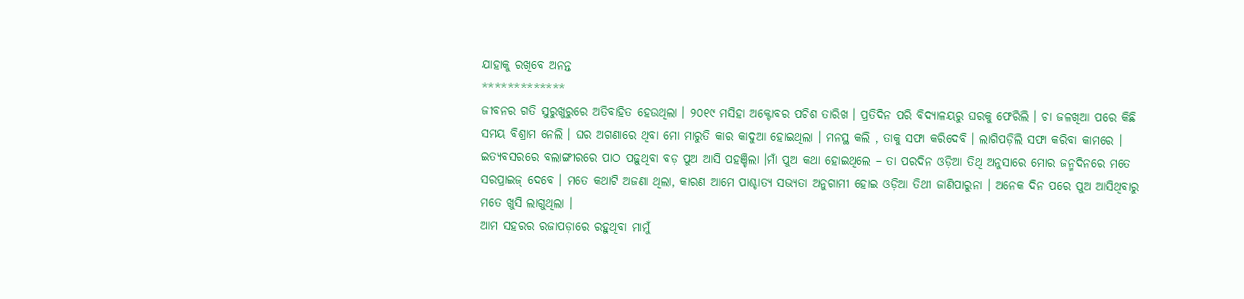ଯାହାକୁ ରଖିବେ ଅନନ୍ତ
*************
ଜୀବନର ଗତି ସୁରୁଖୁରୁରେ ଅତିବାହିତ ହେଉଥିଲା । ୨୦୧୯ ମସିହା ଅକ୍ଟୋବର ପଚିଶ ତାରିଖ । ପ୍ରତିଦିନ ପରି ବିଦ୍ୟାଳୟରୁ ଘରକୁ ଫେରିଲି । ଚା ଜଳଖିଆ ପରେ କିଛି ସମୟ ବିଶ୍ରାମ ନେଲି । ଘର ଅଗଣାରେ ଥିବା ମୋ ମାରୁତି କାର କାଦୁଆ ହୋଇଥିଲା । ମନସ୍ଥ କଲି , ତାକୁ ସଫା କରିଦେବି । ଲାଗିପଡ଼ିଲି ସଫା କରିବା କାମରେ । ଇତ୍ୟବସରରେ ବଲାଙ୍ଗୀରରେ ପାଠ ପଢ଼ୁଥିବା ବଡ଼ ପୁଅ ଆସି ପହଞ୍ଚିଲା ।ମାଁ ପୁଅ କଥା ହୋଇଥିଲେ – ତା ପରଦିନ ଓଡ଼ିଆ ତିଥି ଅନୁସାରେ ମୋର ଜନ୍ମଦିନରେ ମତେ ସରପ୍ରାଇଜ୍ ଦେବେ । ମତେ କଥାଟି ଅଜଣା ଥିଲା, କାରଣ ଆମେ ପାଶ୍ଚାତ୍ୟ ସଭ୍ୟତା ଅନୁଗାମୀ ହୋଇ ଓଡ଼ିଆ ତିଥୀ ଜାଣିପାରୁନା । ଅନେକ ଦିନ ପରେ ପୁଅ ଆସିଥିବାରୁ ମତେ ଖୁସି ଲାଗୁଥିଲା ।
ଆମ ସହରର ରଜାପଡ଼ାରେ ରହୁଥିବା ମାମୁଁ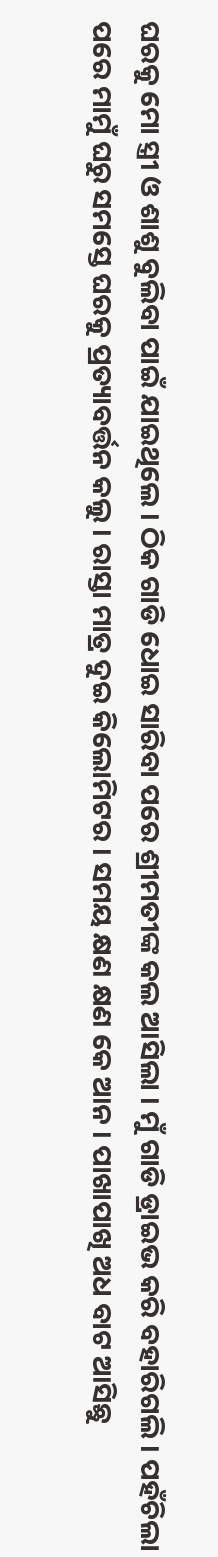ଘରକୁ ମୋ ସ୍ତ୍ରୀ ଓ ଶାଶୁ ବୁଲିବା ପାଇଁ ଯାଇଥିଲେ । ଠିକ ଗାଡି ଧୋଇ ସାରିବା ପରେ ଶ୍ରୀମତୀଙ୍କ କଲ ଆସିଲା । ମୁଁ ଗାଡି ଡ୍ରାଇଭ କରି ବହାରିଗଲି । ପହଁଚିଲା ପରେ ମାମୁଁ ଘରୁ ସମସ୍ତେ ଘରକୁ ପ୍ରତ୍ୟାବର୍ତ୍ତନ କଲୁ । ରାସ୍ତା ମାତ୍ର ଦୁଇ କିଲୋମିଟର । ସମୟ କ୍ଷଣ କ୍ଷଣ କେ ଆନ । ପାଖାପାଖି ଅଧ ବାଟ ଆସିଛୁ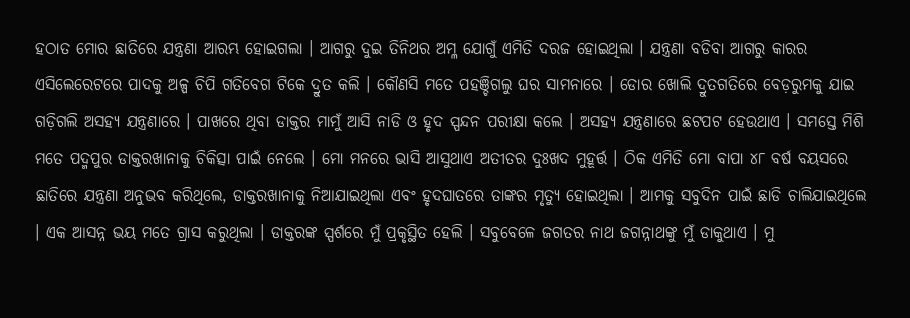ହଠାତ ମୋର ଛାତିରେ ଯନ୍ତ୍ରଣା ଆରମ୍ଭ ହୋଇଗଲା । ଆଗରୁ ଦୁଇ ତିନିଥର ଅମ୍ଳ ଯୋଗୁଁ ଏମିତି ଦରଜ ହୋଇଥିଲା । ଯନ୍ତ୍ରଣା ବଡିବା ଆଗରୁ କାରର ଏସିଲେରେଟରେ ପାଦକୁ ଅଳ୍ପ ଚିପି ଗତିବେଗ ଟିକେ ଦ୍ରୁତ କଲି । କୌଣସି ମତେ ପହଞ୍ଚିଗଲୁ ଘର ସାମନାରେ । ଡୋର ଖୋଲି ଦ୍ରୁତଗତିରେ ବେଡ଼ରୁମକୁ ଯାଇ ଗଡ଼ିଗଲି ଅସହ୍ୟ ଯନ୍ତ୍ରଣାରେ । ପାଖରେ ଥିବା ଡାକ୍ତର ମାମୁଁ ଆସି ନାଡି ଓ ହୃଦ ସ୍ପନ୍ଦନ ପରୀକ୍ଷା କଲେ । ଅସହ୍ୟ ଯନ୍ତ୍ରଣାରେ ଛଟପଟ ହେଉଥାଏ । ସମସ୍ତେ ମିଶି ମତେ ପଦ୍ମପୁର ଡାକ୍ତରଖାନାକୁ ଚିକିତ୍ସା ପାଇଁ ନେଲେ । ମୋ ମନରେ ଭାସି ଆସୁଥାଏ ଅତୀତର ଦୁଃଖଦ ମୁହୂର୍ତ୍ତ । ଠିକ ଏମିତି ମୋ ବାପା ୪୮ ବର୍ଷ ବୟସରେ ଛାତିରେ ଯନ୍ତ୍ରଣା ଅନୁଭବ କରିଥିଲେ, ଡାକ୍ତରଖାନାକୁ ନିଆଯାଇଥିଲା ଏବଂ ହୃଦଘାତରେ ତାଙ୍କର ମୃତ୍ୟୁ ହୋଇଥିଲା । ଆମକୁ ସବୁଦିନ ପାଇଁ ଛାଡି ଚାଲିଯାଇଥିଲେ । ଏକ ଆସନ୍ନ ଭୟ ମତେ ଗ୍ରାସ କରୁଥିଲା । ଡାକ୍ତରଙ୍କ ସ୍ପର୍ଶରେ ମୁଁ ପ୍ରକୃସ୍ଥିତ ହେଲି । ସବୁବେଳେ ଜଗତର ନାଥ ଜଗନ୍ନାଥଙ୍କୁ ମୁଁ ଡାକୁଥାଏ । ମୁ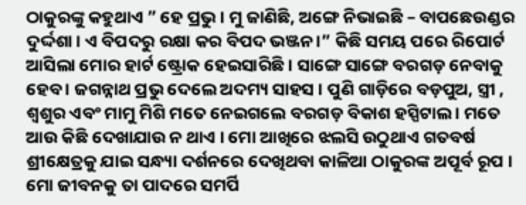ଠାକୁରଙ୍କୁ କହୁଥାଏ ” ହେ ପ୍ରଭୁ । ମୁ ଜାଣିଛି, ଅଙ୍ଗେ ନିଭାଇଛି – ବାପଛେଉଣ୍ଡର ଦୁର୍ଦ୍ଦଶା । ଏ ବିପଦରୁ ରକ୍ଷା କର ବିପଦ ଭଞ୍ଜନ ।” କିଛି ସମୟ ପରେ ରିପୋର୍ଟ ଆସିଲା ମୋର ହାର୍ଟ ଷ୍ଟ୍ରୋକ ହେଇସାରିଛି । ସାଙ୍ଗେ ସାଙ୍ଗେ ବରଗଡ଼ ନେବାକୁ ହେବ । ଜଗନ୍ନାଥ ପ୍ରଭୁ ଦେଲେ ଅଦମ୍ୟ ସାହସ । ପୁଣି ଗାଡ଼ିରେ ବଡ଼ପୁଅ, ସ୍ତ୍ରୀ , ଶ୍ବଶୁର ଏବଂ ମାମୁ ମିଶି ମତେ ନେଇଗଲେ ବରଗଡ଼ ବିକାଶ ହସ୍ପିଟାଲ । ମତେ ଆଉ କିଛି ଦେଖାଯାଉ ନ ଥାଏ । ମୋ ଆଖିରେ ଝଲସି ଉଠୁଥାଏ ଗତବର୍ଷ ଶ୍ରୀକ୍ଷେତ୍ରକୁ ଯାଇ ସନ୍ଧ୍ୟା ଦର୍ଶନରେ ଦେଖିଥବା କାଳିଆ ଠାକୁରଙ୍କ ଅପୂର୍ବ ରୂପ । ମୋ ଜୀବନକୁ ତା ପାଦରେ ସମର୍ପି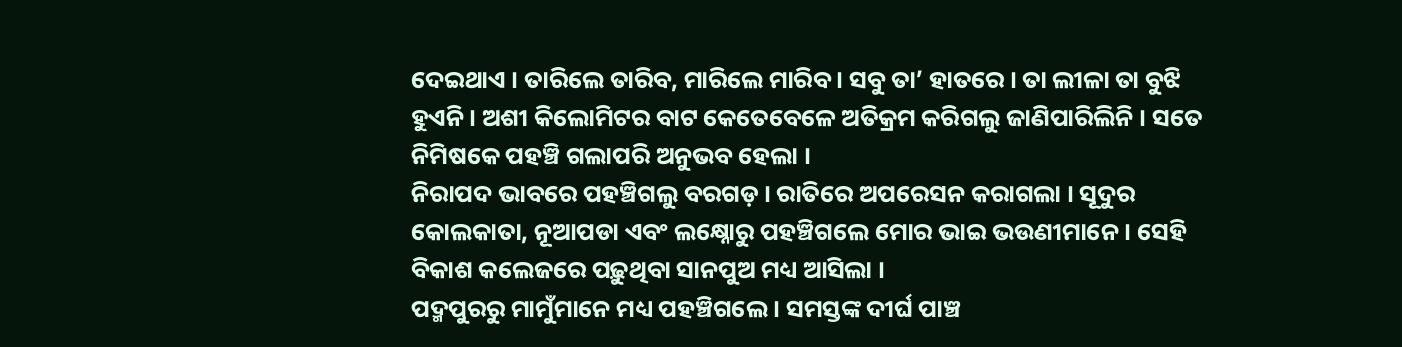ଦେଇଥାଏ । ତାରିଲେ ତାରିବ, ମାରିଲେ ମାରିବ । ସବୁ ତା’ ହାତରେ । ତା ଲୀଳା ତା ବୁଝି ହୁଏନି । ଅଶୀ କିଲୋମିଟର ବାଟ କେତେବେଳେ ଅତିକ୍ରମ କରିଗଲୁ ଜାଣିପାରିଲିନି । ସତେ ନିମିଷକେ ପହଞ୍ଚି ଗଲାପରି ଅନୁଭବ ହେଲା ।
ନିରାପଦ ଭାବରେ ପହଞ୍ଚିଗଲୁ ବରଗଡ଼ । ରାତିରେ ଅପରେସନ କରାଗଲା । ସୂଦୁର କୋଲକାତା, ନୂଆପଡା ଏବଂ ଲକ୍ଷ୍ନୋରୁ ପହଞ୍ଚିଗଲେ ମୋର ଭାଇ ଭଉଣୀମାନେ । ସେହି ବିକାଶ କଲେଜରେ ପଢ଼ୁଥିବା ସାନପୁଅ ମଧ୍ୟ ଆସିଲା ।
ପଦ୍ମପୁରରୁ ମାମୁଁମାନେ ମଧ୍ୟ ପହଞ୍ଚିଗଲେ । ସମସ୍ତଙ୍କ ଦୀର୍ଘ ପାଞ୍ଚ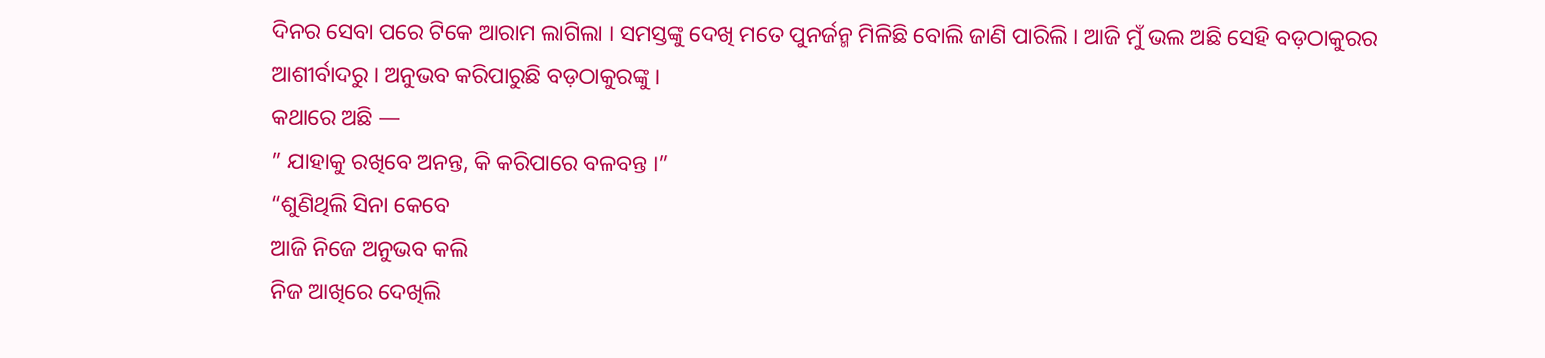ଦିନର ସେବା ପରେ ଟିକେ ଆରାମ ଲାଗିଲା । ସମସ୍ତଙ୍କୁ ଦେଖି ମତେ ପୁନର୍ଜନ୍ମ ମିଳିଛି ବୋଲି ଜାଣି ପାରିଲି । ଆଜି ମୁଁ ଭଲ ଅଛି ସେହି ବଡ଼ଠାକୁରର ଆଶୀର୍ବାଦରୁ । ଅନୁଭବ କରିପାରୁଛି ବଡ଼ଠାକୁରଙ୍କୁ ।
କଥାରେ ଅଛି —
” ଯାହାକୁ ରଖିବେ ଅନନ୍ତ, କି କରିପାରେ ବଳବନ୍ତ ।”
“ଶୁଣିଥିଲି ସିନା କେବେ
ଆଜି ନିଜେ ଅନୁଭବ କଲି
ନିଜ ଆଖିରେ ଦେଖିଲି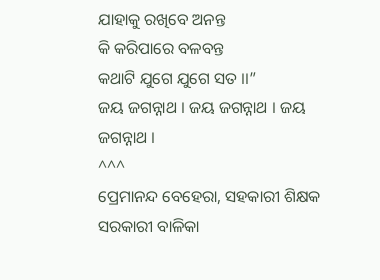ଯାହାକୁ ରଖିବେ ଅନନ୍ତ
କି କରିପାରେ ବଳବନ୍ତ
କଥାଟି ଯୁଗେ ଯୁଗେ ସତ ।।”
ଜୟ ଜଗନ୍ନାଥ । ଜୟ ଜଗନ୍ନାଥ । ଜୟ ଜଗନ୍ନାଥ ।
^^^
ପ୍ରେମାନନ୍ଦ ବେହେରା, ସହକାରୀ ଶିକ୍ଷକ
ସରକାରୀ ବାଳିକା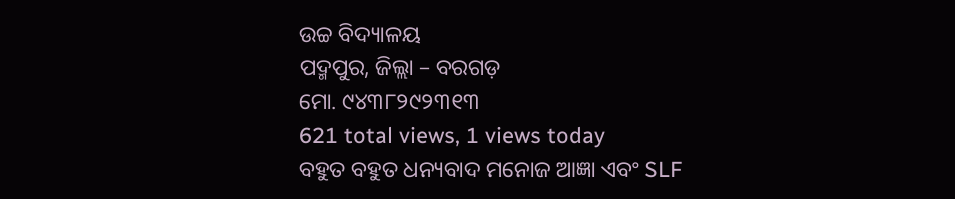ଉଚ୍ଚ ବିଦ୍ୟାଳୟ
ପଦ୍ମପୁର, ଜିଲ୍ଲା – ବରଗଡ଼
ମୋ. ୯୪୩୮୨୯୨୩୧୩
621 total views, 1 views today
ବହୁତ ବହୁତ ଧନ୍ୟବାଦ ମନୋଜ ଆଜ୍ଞା ଏବଂ SLF